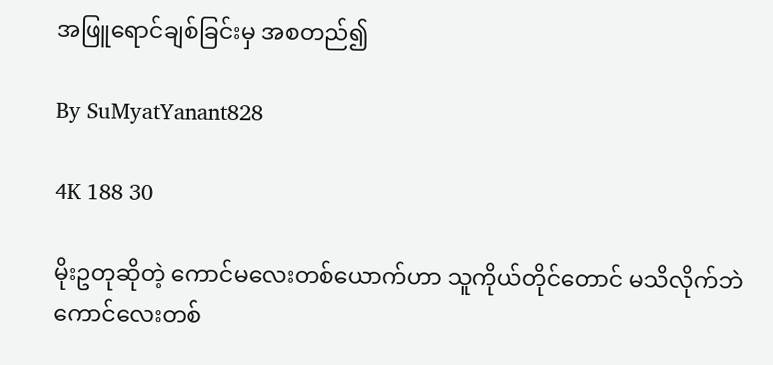အဖြူရောင်ချစ်ခြင်းမှ အစတည်၍

By SuMyatYanant828

4K 188 30

မိုးဥတုဆိုတဲ့ ကောင်မလေးတစ်ယောက်ဟာ သူကိုယ်တိုင်တောင် မသိလိုက်ဘဲ ကောင်လေးတစ်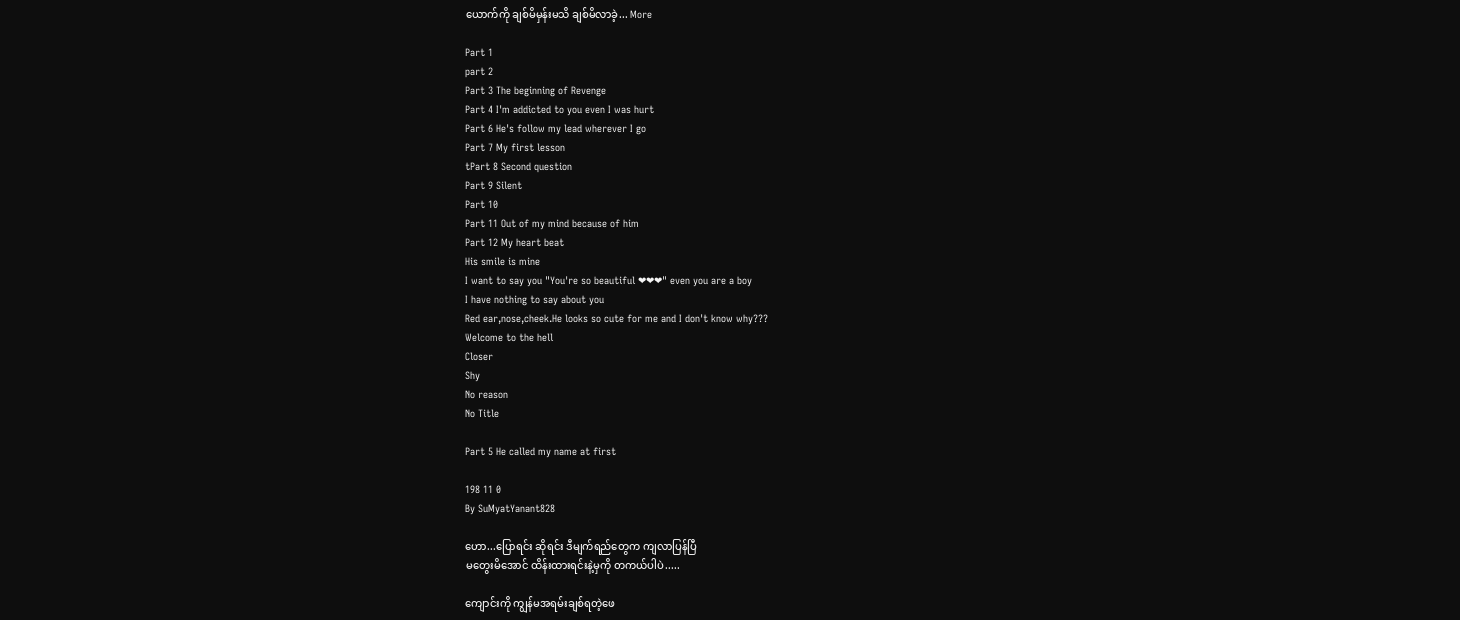ယောက်ကို ချစ်မိမှန်းမသိ ချစ်မိလာခဲ့... More

Part 1
part 2
Part 3 The beginning of Revenge
Part 4 I'm addicted to you even I was hurt
Part 6 He's follow my lead wherever I go
Part 7 My first lesson
tPart 8 Second question
Part 9 Silent
Part 10
Part 11 Out of my mind because of him
Part 12 My heart beat
His smile is mine
I want to say you "You're so beautiful ❤❤❤" even you are a boy
I have nothing to say about you
Red ear,nose,cheek.He looks so cute for me and I don't know why???
Welcome to the hell
Closer
Shy
No reason
No Title

Part 5 He called my name at first

198 11 0
By SuMyatYanant828

ဟော...ပြောရင်း ဆိုရင်း ဒီမျက်ရည်တွေက ကျလာပြန်ပြီ
မတွေးမိအောင် ထိန်းထားရင်းနဲ့မှကို တကယ်ပါပဲ.....

ကျောင်းကို ကျွန်မအရမ်းချစ်ရတဲ့ဖေ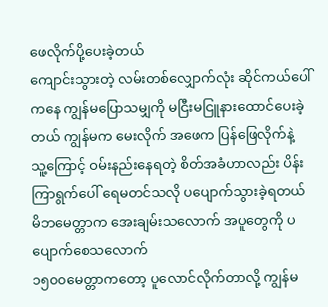ဖေလိုက်ပို့ပေးခဲ့တယ်
ကျောင်းသွားတဲ့ လမ်းတစ်လျှောက်လုံး ဆိုင်ကယ်ပေါ်ကနေ ကျွန်မပြောသမျှကို မငြီးမငြူနားထောင်ပေးခဲ့တယ် ကျွန်မက မေးလိုက် အဖေက ပြန်ဖြေလိုက်နဲ့သူ့‌ကြောင့် ဝမ်းနည်းနေရတဲ့ စိတ်အခံဟာလည်း ပိန်းကြာရွက်ပေါ် ရေမတင်သလို ပပျောက်သွားခဲ့ရတယ်
မိဘမေတ္တာက အေးချမ်းသလောက် အပူတွေကို ပပျောက်စေသလောက်
၁၅၀၀မေတ္တာကတော့ ပူလောင်လိုက်တာလို့ ကျွန်မ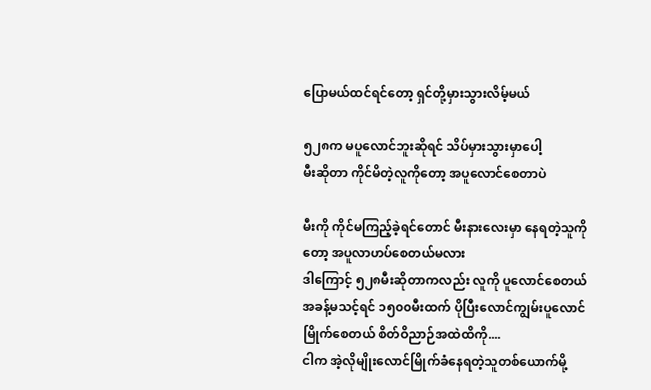ပြောမယ်ထင်ရင်တော့ ရှင်တို့မှားသွားလိမ့်မယ်

၅၂၈က မပူလောင်ဘူးဆိုရင် သိပ်မှားသွားမှာပေါ့
မီးဆိုတာ ကိုင်မိတဲ့လူကိုတော့ အပူလောင်စေတာပဲ

မီးကို ကိုင်မကြည့်ခဲ့ရင်တောင် မီးနားလေးမှာ နေရတဲ့သူကိုတော့ အပူလာဟပ်စေတယ်မလား
ဒါကြောင့် ၅၂၈မီးဆိုတာကလည်း လူကို ပူလောင်စေတယ် အခန့်မသင့်ရင် ၁၅၀၀မီးထက် ပိုပြီးလောင်ကျွမ်းပူလောင်မြိုက်စေတယ် စိတ်ဝိညာဉ်အထဲထိကို....
ငါက အဲ့လိုမျိုး‌လောင်မြိုက်ခံနေရတဲ့သူတစ်ယောက်မို့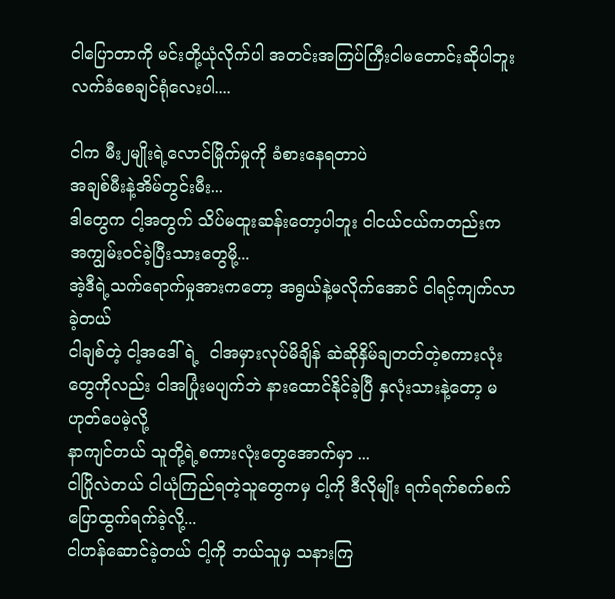ငါပြောတာကို မင်းတို့ယုံလိုက်ပါ အတင်းအကြပ်ကြီးငါမတောင်းဆိုပါဘူး လက်ခံစေချင်ရုံလေးပါ....

ငါက မီး၂မျိုးရဲ့လောင်မြိုက်မှုကို ခံစားနေရတာပဲ
အချစ်မီးနဲ့အိမ်တွင်းမီး...
ဒါတွေက ငါ့အတွက် သိပ်မထူးဆန်းတော့ပါဘူး ငါငယ်ငယ်ကတည်းက အကျွမ်းဝင်ခဲ့ပြီးသားတွေမို့...
အဲ့ဒီရဲ့သက်ရောက်မှုအားကတော့ အရွယ်နဲ့မလိုက်အောင် ငါရင့်ကျက်လာခဲ့တယ်
ငါချစ်တဲ့ ငါ့အဒေါ်ရဲ့  ငါအမှားလုပ်မိချိန် ဆဲဆိုနှိမ်ချတတ်တဲ့စကားလုံးတွေကိုလည်း ငါအပြုံးမပျက်ဘဲ နားထောင်နိုင်ခဲ့ပြီ နှလုံးသားနဲ့တော့ မဟုတ်ပေမဲ့လို့
နာကျင်တယ် သူတို့ရဲ့စကားလုံးတွေအောက်မှာ ...
ငါပြိုလဲတယ် ငါယုံကြည်ရတဲ့သူတွေကမှ ငါ့ကို ဒီလိုမျိုး ရက်ရက်စက်စက်ပြောထွက်ရက်ခဲ့လို့...
ငါဟန်ဆောင်ခဲ့တယ် ငါ့ကို ဘယ်သူမှ သနားကြ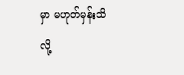မှာ မဟုတ်မှန်းသိလို့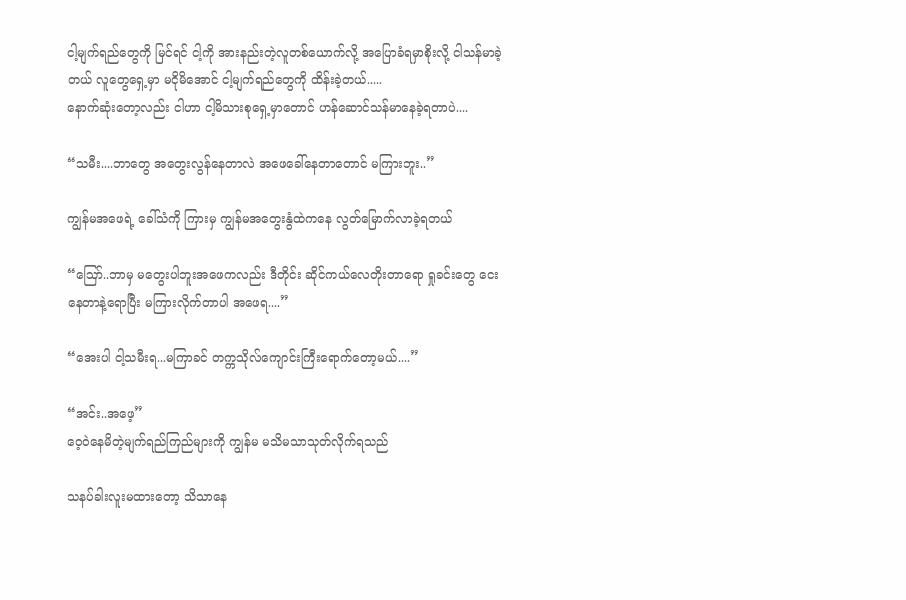ငါ့မျက်ရည်တွေကို မြင်ရင် ငါ့ကို အားနည်းတဲ့လူတစ်ယောက်လို့ အပြောခံရမှာစိုးလို့ ငါသန်မာခဲ့တယ် လူတွေရှေ့မှာ မငိုမိအောင် ငါ့မျက်ရည်တွေကို ထိန်းခဲ့တယ်.....
နောက်ဆုံးတော့လည်း ငါဟာ ငါ့မိသားစုရှေ့မှာတောင် ဟန်ဆောင်သန်မာနေခဲ့ရတာပဲ....

“သမီး....ဘာတွေ အတွေးလွန်နေတာလဲ အဖေခေါ်နေတာတောင် မကြားဘူး..”

ကျွန်မအဖေရဲ့ ခေါ်သံကို ကြားမှ ကျွန်မအတွေးနွံထဲကနေ လွတ်မြောက်လာခဲ့ရတယ်

“ဪ..ဘာမှ မတွေးပါဘူးအဖေကလည်း ဒီတိုင်း ဆိုင်ကယ်လေတိုးတာရော ရှုခင်းတွေ ငေးနေတာနဲ့ရောပြီး မကြားလိုက်တာပါ အဖေရ....”

“အေးပါ ငါ့သမီးရ...မကြာခင် တက္ကသိုလ်ကျောင်းကြီးရောက်တော့မယ်....”

“အင်း..အဖေ့”
ဝေ့ဝဲနေမိတဲ့မျက်ရည်ကြည်များကို ကျွန်မ မသိမသာသုတ်လိုက်ရသည်

သနပ်ခါးလူးမထားတော့ သိသာနေ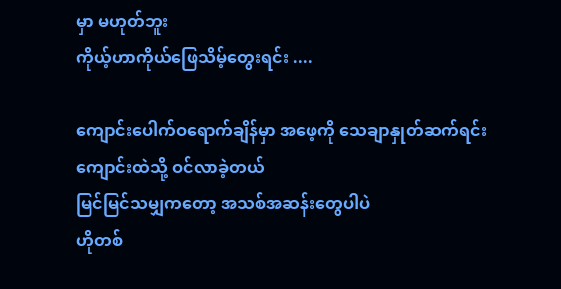မှာ မဟုတ်ဘူး
ကိုယ့်ဟာကိုယ်ဖြေသိမ့်တွေးရင်း ....

ကျောင်းပေါက်ဝရောက်ချိန်မှာ အဖေ့ကို သေချာနှုတ်ဆက်ရင်း ကျောင်းထဲသို့ ဝင်လာခဲ့တယ်
မြင်မြင်သမျှကတော့ အသစ်အဆန်းတွေပါပဲ
ဟိုတစ်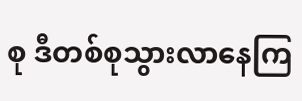စု ဒီတစ်စုသွားလာနေကြ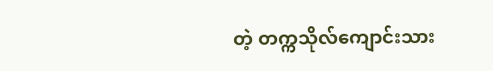တဲ့ တက္ကသိုလ်ကျောင်းသား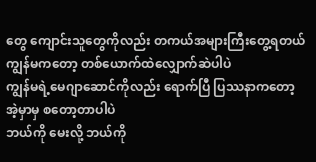တွေ ကျောင်းသူတွေကိုလည်း တကယ်အများကြီးတွေ့ရတယ်
ကျွန်မကတော့ တစ်ယောက်ထဲလျှောက်ဆဲပါပဲ
ကျွန်မရဲ့မေဂျာဆောင်ကိုလည်း ရောက်ပြီ ပြဿနာကတော့ အဲ့မှာမှ စတော့တာပါပဲ
ဘယ်ကို မေးလို့ ဘယ်ကို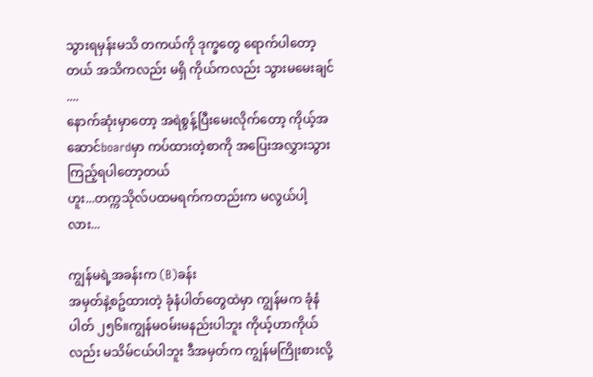သွားရမှန်းမသိ တကယ်ကို ဒုက္ခတွေ ရောက်ပါတော့တယ် အသိကလည်း မရှိ ကိုယ်ကလည်း သွားမမေးချင် ....
နောက်ဆုံးမှာတော့ အရဲစွန့်ပြီးမေးလိုက်တော့ ကိုယ့်အဆောင်boardမှာ ကပ်ထားတဲ့စာကို အပြေးအလွှားသွားကြည့်ရပါတော့တယ်
ဟူး...တက္ကသိုလ်ပထမရက်ကတည်းက မလွယ်ပါ့လား...

ကျွန်မရဲ့အခန်းက (B)ခန်း
အမှတ်နဲ့စဥ်ထားတဲ့ ခုံနံပါတ်တွေထဲမှာ ကျွန်မက ခုံနံပါတ် ၂၅၆။ကျွန်မဝမ်းမနည်းပါဘူး ကိုယ့်ဟာကိုယ်လည်း မသိမ်ငယ်ပါဘူး ဒီအမှတ်က ကျွန်မကြိုးစားလို့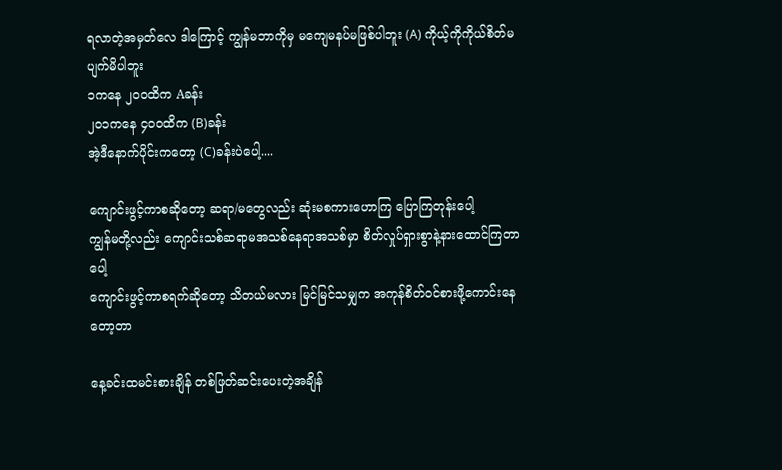ရလာတဲ့အမှတ်လေ ဒါကြောင့် ကျွန်မဘာကိုမှ မကျေမနပ်မဖြစ်ပါဘူး (A) ကိုယ့်ကိုကိုယ်စိတ်မပျက်မိပါဘူး
၁ကနေ ၂၀၀ထိက Aခန်း
၂၀၁ကနေ ၄၀၀ထိက (B)ခန်း
အဲ့ဒီနောက်ပိုင်းကတော့ (C)ခန်းပဲပေါ့....

ကျောင်းဖွင့်ကာစဆိုတော့ ဆရာ/မတွေလည်း ဆုံးမစကားဟောကြ ပြောကြတုန်းပေါ့
ကျွန်မတို့လည်း ကျောင်းသစ်ဆရာမအသစ်နေရာအသစ်မှာ စိတ်လှုပ်ရှားစွာနဲ့နားထောင်ကြတာပေါ့
ကျောင်းဖွင့်ကာစရက်ဆိုတော့ သိတယ်မလား မြင်မြင်သမျှက အကုန်စိတ်ဝင်စားဖို့ကောင်းနေတော့တာ

နေ့ခင်းထမင်းစားချိန် တစ်ဖြတ်ဆင်းပေးတဲ့အချိန်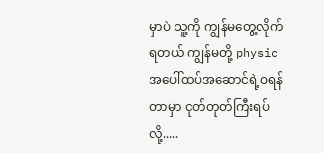မှာပဲ သူ့ကို ကျွန်မတွေ့လိုက်ရတယ် ကျွန်မတို့ physicအပေါ်ထပ်အဆောင်ရဲ့ဝရန်တာမှာ ငုတ်တုတ်ကြီးရပ်လို့.....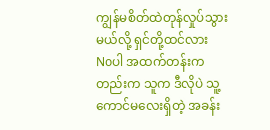ကျွန်မစိတ်ထဲတုန်လှုပ်သွားမယ်လို့ ရှင်တို့ထင်လား
Noပါ အထက်တန်းကတည်းက သူက ဒီလိုပဲ သူ့ကောင်မလေးရှိတဲ့ အခန်း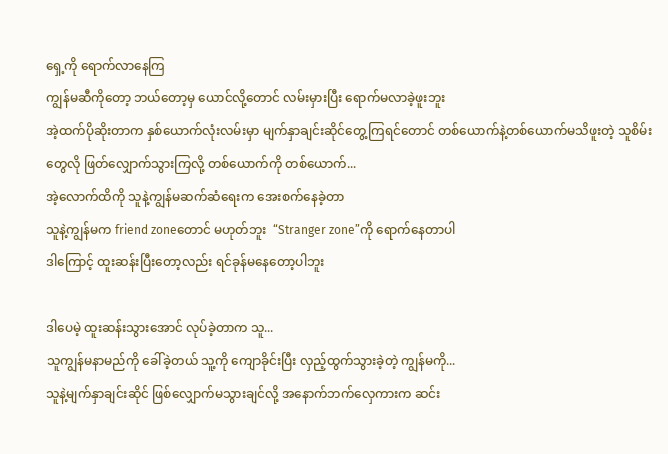ရှေ့ကို ရောက်လာနေကြ
ကျွန်မဆီကိုတော့ ဘယ်တော့မှ ယောင်လို့တောင် လမ်းမှားပြီး ရောက်မလာခဲ့ဖူးဘူး
အဲ့ထက်ပိုဆိုးတာက နှစ်ယောက်လုံးလမ်းမှာ မျက်နှာချင်းဆိုင်တွေ့ကြရင်တောင် တစ်ယောက်နဲ့တစ်ယောက်မသိဖူးတဲ့ သူစိမ်းတွေလို ဖြတ်လျှောက်သွားကြလို့ တစ်ယောက်ကို တစ်ယောက်...
အဲ့လောက်ထိကို သူနဲ့ကျွန်မဆက်ဆံရေးက အေးစက်နေခဲ့တာ
သူနဲ့ကျွန်မက friend zoneတောင် မဟုတ်ဘူး  “Stranger zone”ကို ရောက်နေတာပါ
ဒါကြောင့် ထူးဆန်းပြီးတော့လည်း ရင်ခုန်မနေတော့ပါဘူး

ဒါပေမဲ့ ထူးဆန်းသွားအောင် လုပ်ခဲ့တာက သူ...
သူကျွန်မနာမည်ကို ခေါ်ခဲ့တယ် သူ့ကို ကျောခိုင်းပြီး လှည့်ထွက်သွားခဲ့တဲ့ ကျွန်မကို...
သူနဲ့မျက်နှာချင်းဆိုင် ဖြစ်လျှောက်မသွားချင်လို့ အနောက်ဘက်လှေကားက ဆင်း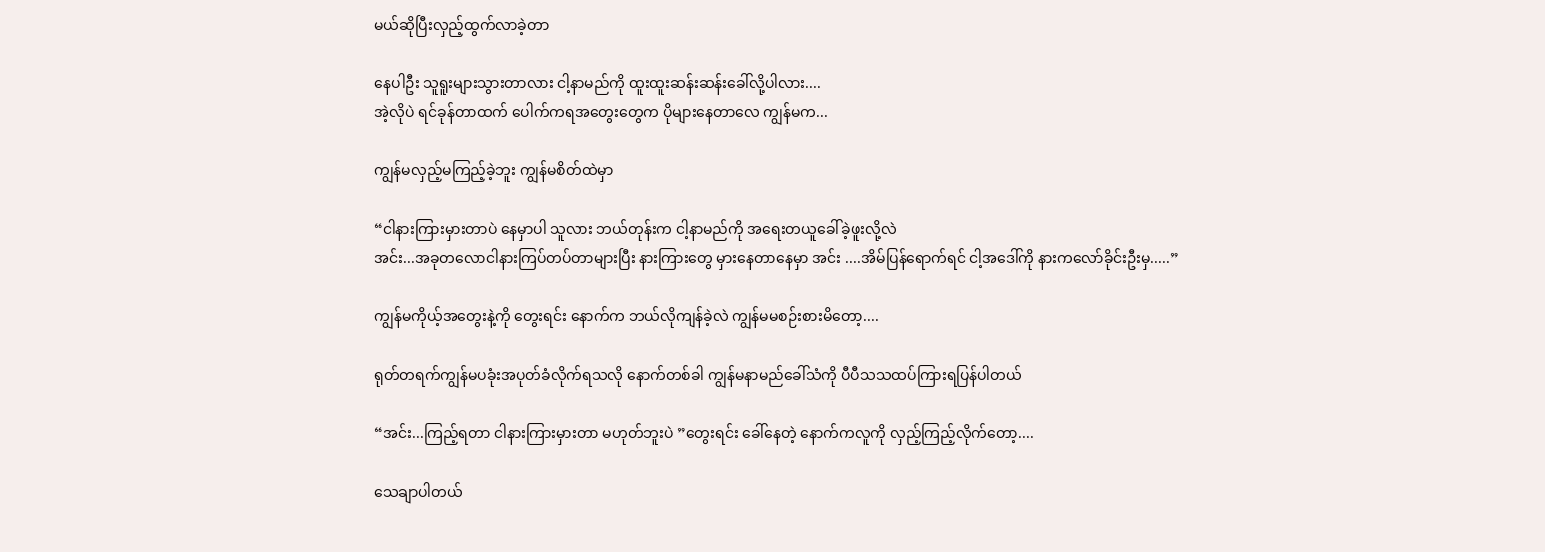မယ်ဆိုပြီးလှည့်ထွက်လာခဲ့တာ

နေပါဦး သူရူးများသွားတာလား ငါ့နာမည်ကို ထူးထူးဆန်းဆန်းခေါ်လို့ပါလား....
အဲ့လိုပဲ ရင်ခုန်တာထက် ပေါက်ကရအတွေးတွေက ပိုများနေတာလေ ကျွန်မက...

ကျွန်မလှည့်မကြည့်ခဲ့ဘူး ကျွန်မစိတ်ထဲမှာ

“ငါနားကြားမှားတာပဲ နေမှာပါ သူလား ဘယ်တုန်းက ငါ့နာမည်ကို အရေးတယူခေါ်ခဲ့ဖူးလို့လဲ
အင်း...အခုတလောငါနားကြပ်တပ်တာများပြီး နားကြားတွေ မှားနေတာနေမှာ အင်း ....အိမ်ပြန်ရောက်ရင် ငါ့အဒေါ်ကို နားကလော်ခိုင်းဦးမှ.....”

ကျွန်မကိုယ့်အတွေးနဲ့ကို တွေးရင်း နောက်က ဘယ်လိုကျန်ခဲ့လဲ ကျွန်မမစဉ်းစားမိတော့....

ရုတ်တရက်ကျွန်မပခုံးအပုတ်ခံလိုက်ရသလို နောက်တစ်ခါ ကျွန်မနာမည်ခေါ်သံကို ပီပီသသထပ်ကြားရပြန်ပါတယ်

“အင်း...ကြည့်ရတာ ငါနားကြားမှားတာ မဟုတ်ဘူးပဲ ”တွေးရင်း ခေါ်နေတဲ့ နောက်ကလူကို လှည့်ကြည့်လိုက်တော့....

သေချာပါတယ်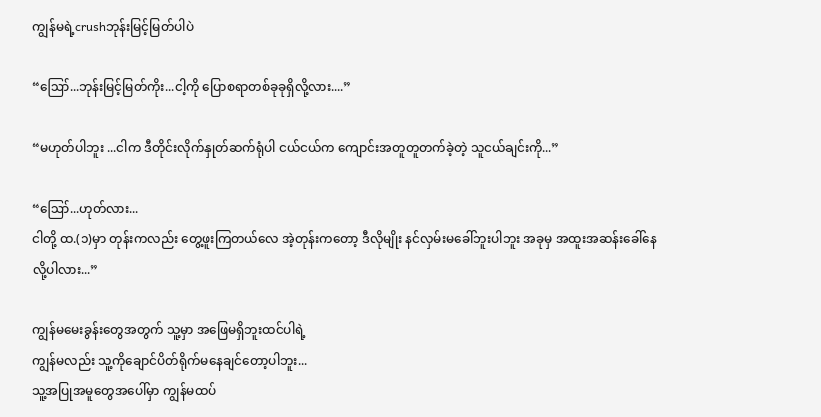ကျွန်မရဲ့crushဘုန်းမြင့်မြတ်ပါပဲ

“ဪ...ဘုန်းမြင့်မြတ်ကိုး...ငါ့ကို ပြောစရာတစ်ခုခုရှိလို့လား....”

“မဟုတ်ပါဘူး ...ငါက ဒီတိုင်းလိုက်နှုတ်ဆက်ရုံပါ ငယ်ငယ်က ကျောင်းအတူတူတက်ခဲ့တဲ့ သူငယ်ချင်းကို...”

“ဪ...ဟုတ်လား...
ငါတို့ ထ.(၁)မှာ တုန်းကလည်း တွေ့ဖူးကြတယ်လေ အဲ့တုန်းကတော့ ဒီလိုမျိုး နင်လှမ်းမခေါ်ဘူးပါဘူး အခုမှ အထူးအဆန်းခေါ်နေလို့ပါလား...”

ကျွန်မမေးခွန်းတွေအတွက် သူ့မှာ အဖြေမရှိဘူးထင်ပါရဲ့
ကျွန်မလည်း ‌သူ့ကိုချောင်ပိတ်ရိုက်မနေချင်တော့ပါဘူး...
သူ့အပြုအမူတွေအပေါ်မှာ ကျွန်မထပ်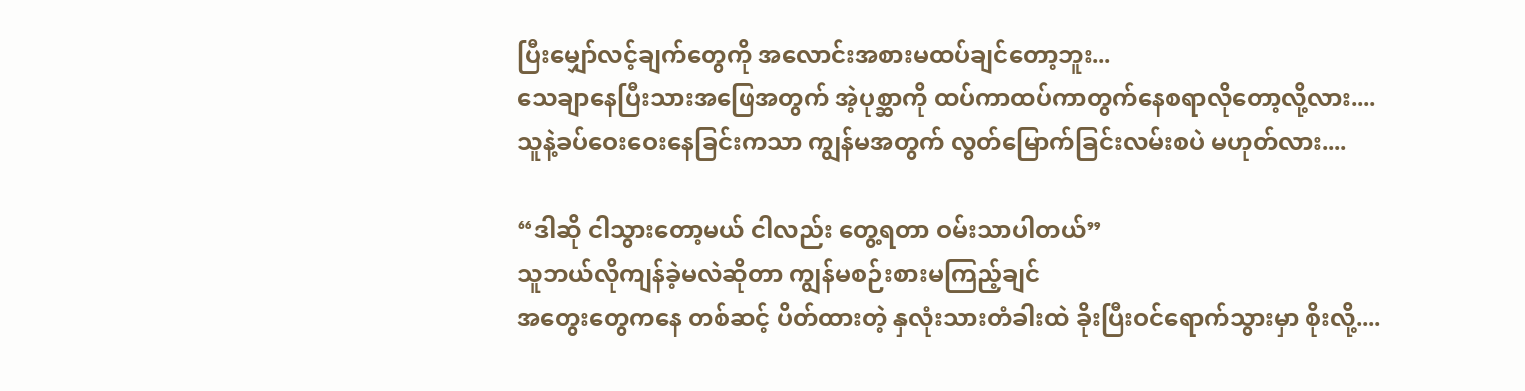ပြီးမျှော်လင့်ချက်တွေကို အလောင်းအစားမထပ်ချင်တော့ဘူး...
သေချာနေပြီးသားအဖြေအတွက် အဲ့ပုစ္ဆာကို ထပ်ကာထပ်ကာတွက်နေစရာလိုတော့လို့လား....
သူနဲ့ခပ်ဝေးဝေးနေခြင်းကသာ ကျွန်မအတွက် လွတ်မြောက်ခြင်းလမ်းစပဲ မဟုတ်လား....

“ဒါဆို ငါသွားတော့မယ် ငါလည်း တွေ့ရတာ ဝမ်းသာပါတယ်”
သူဘယ်လိုကျန်ခဲ့မလဲဆိုတာ ကျွန်မစဉ်းစားမကြည့်ချင်
အတွေးတွေကနေ တစ်ဆင့် ပိတ်ထားတဲ့ နှလုံးသားတံခါးထဲ ခိုးပြီးဝင်ရောက်သွားမှာ စိုးလို့....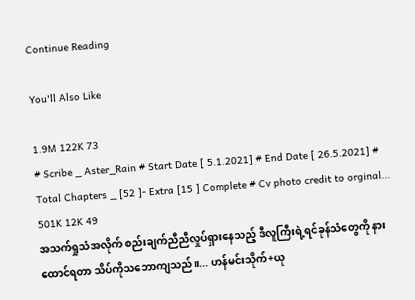Continue Reading

You'll Also Like

1.9M 122K 73
# Scribe _ Aster_Rain # Start Date [ 5.1.2021] # End Date [ 26.5.2021] # Total Chapters _ [52 ]- Extra [15 ] Complete # Cv photo credit to orginal...
501K 12K 49
အသက်ရှုသံအလိုက် စည်းချက်ညီညီလှုပ်ရှားနေသည့် ဒီလူကြီးရဲ့ရင်ခုန်သံတွေကို နားထောင်ရတာ သိပ်ကိုသဘောကျသည်။... ဟန်မင်းသိုက်+ယု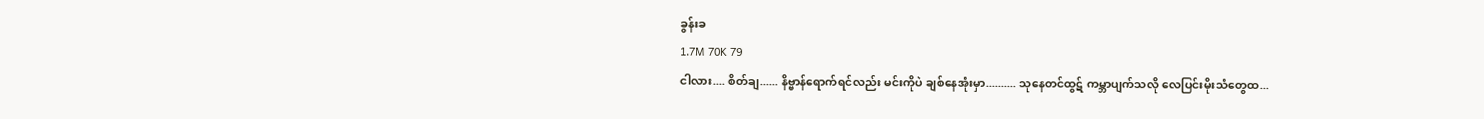ခွန်းခ
1.7M 70K 79
ငါလား.... စိတ်ချ...... နိဗ္ဗာန်ရောက်ရင်လည်း မင်းကိုပဲ ချစ်နေအုံးမှာ.......... သုနေတင်ထွဋ် ကမ္ဘာပျက်သလို လေပြင်းမိုးသံတွေထ...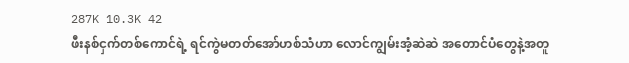287K 10.3K 42
ဖီးနစ်ငှက်တစ်ကောင်ရဲ့ ရင်ကွဲမတတ်အော်ဟစ်သံဟာ လောင်ကျွမ်းအံ့ဆဲဆဲ အတောင်ပံတွေနဲ့အတူ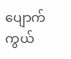ပျောက်ကွယ်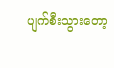ပျက်စီးသွားတော့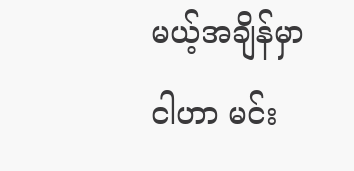မယ့်အချိန်မှာ ငါဟာ မင်း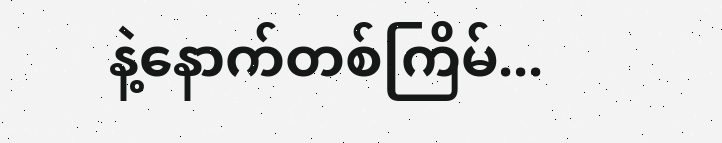နဲ့နောက်တစ်ကြိမ်...